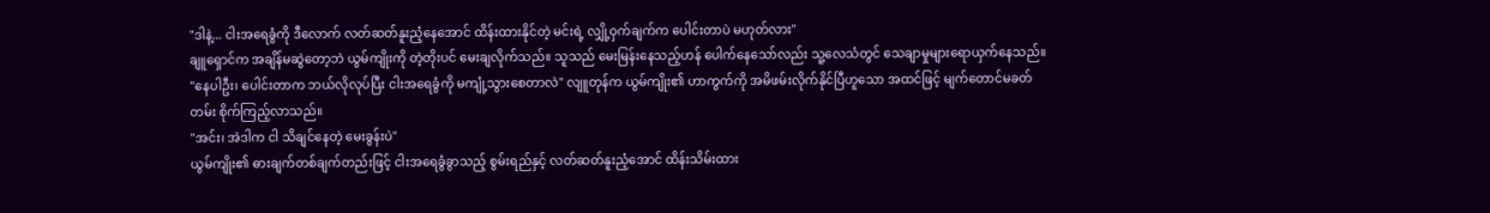"ဒါနဲ့... ငါးအရေခွံကို ဒီလောက် လတ်ဆတ်နူးညံ့နေအောင် ထိန်းထားနိုင်တဲ့ မင်းရဲ့ လျှို့ဝှက်ချက်က ပေါင်းတာပဲ မဟုတ်လား"
ချူရှောင်က အချိန်မဆွဲတော့ဘဲ ယွမ်ကျိုးကို တဲ့တိုးပင် မေးချလိုက်သည်။ သူသည် မေးမြန်းနေသည့်ဟန် ပေါက်နေသော်လည်း သူ့လေသံတွင် သေချာမှုများရောယှက်နေသည်။
"နေပါဦး၊ ပေါင်းတာက ဘယ်လိုလုပ်ပြီး ငါးအရေခွံကို မကျုံ့သွားစေတာလဲ" လျူတုန်က ယွမ်ကျိုး၏ ဟာကွက်ကို အမိဖမ်းလိုက်နိုင်ပြီဟူသော အထင်ဖြင့် မျက်တောင်မခတ်တမ်း စိုက်ကြည့်လာသည်။
"အင်း၊ အဲဒါက ငါ သိချင်နေတဲ့ မေးခွန်းပဲ"
ယွမ်ကျိုး၏ ဓားချက်တစ်ချက်တည်းဖြင့် ငါးအရေခွံခွာသည့် စွမ်းရည်နှင့် လတ်ဆတ်နူးညံ့အောင် ထိန်းသိမ်းထား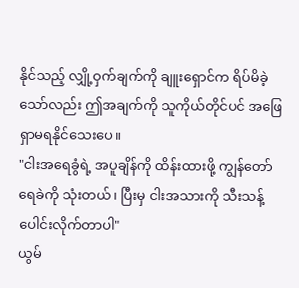နိုင်သည့် လျှို့ဝှက်ချက်ကို ချူးရှောင်က ရိပ်မိခဲ့သော်လည်း ဤအချက်ကို သူကိုယ်တိုင်ပင် အဖြေရှာမရနိုင်သေးပေ။
"ငါးအရေခွံရဲ့ အပူချိန်ကို ထိန်းထားဖို့ ကျွန်တော် ရေခဲကို သုံးတယ်၊ ပြီးမှ ငါးအသားကို သီးသန့် ပေါင်းလိုက်တာပါ"
ယွမ်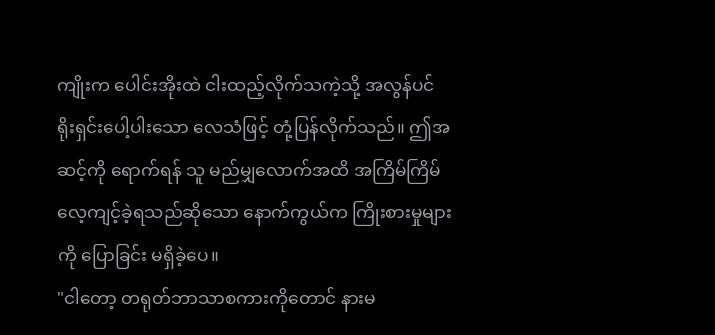ကျိုးက ပေါင်းအိုးထဲ ငါးထည့်လိုက်သကဲ့သို့ အလွန်ပင် ရိုးရှင်းပေါ့ပါးသော လေသံဖြင့် တုံ့ပြန်လိုက်သည်။ ဤအဆင့်ကို ရောက်ရန် သူ မည်မျှလောက်အထိ အကြိမ်ကြိမ် လေ့ကျင့်ခဲ့ရသည်ဆိုသော နောက်ကွယ်က ကြိုးစားမှုများကို ပြောခြင်း မရှိခဲ့ပေ။
"ငါတော့ တရုတ်ဘာသာစကားကိုတောင် နားမ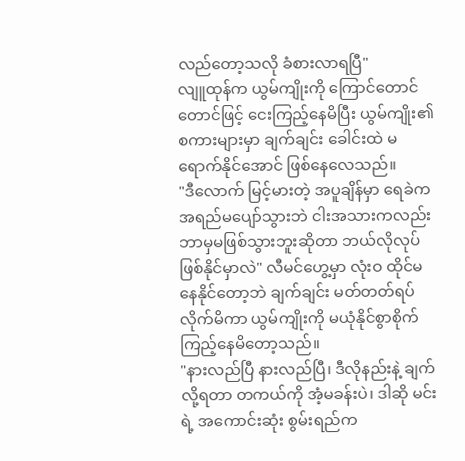လည်တော့သလို ခံစားလာရပြီ"
လျူထုန်က ယွမ်ကျိုးကို ကြောင်တောင်တောင်ဖြင့် ငေးကြည့်နေမိပြီး ယွမ်ကျိုး၏ စကားများမှာ ချက်ချင်း ခေါင်းထဲ မရောက်နိုင်အောင် ဖြစ်နေလေသည်။
"ဒီလောက် မြင့်မားတဲ့ အပူချိန်မှာ ရေခဲက အရည်မပျော်သွားဘဲ ငါးအသားကလည်း ဘာမှမဖြစ်သွားဘူးဆိုတာ ဘယ်လိုလုပ် ဖြစ်နိုင်မှာလဲ" လီမင်ဟွေ့မှာ လုံးဝ ထိုင်မနေနိုင်တော့ဘဲ ချက်ချင်း မတ်တတ်ရပ်လိုက်မိကာ ယွမ်ကျိုးကို မယုံနိုင်စွာစိုက်ကြည့်နေမိတော့သည်။
"နားလည်ပြီ နားလည်ပြီ၊ ဒီလိုနည်းနဲ့ ချက်လို့ရတာ တကယ်ကို အံ့မခန်းပဲ၊ ဒါဆို မင်းရဲ့ အကောင်းဆုံး စွမ်းရည်က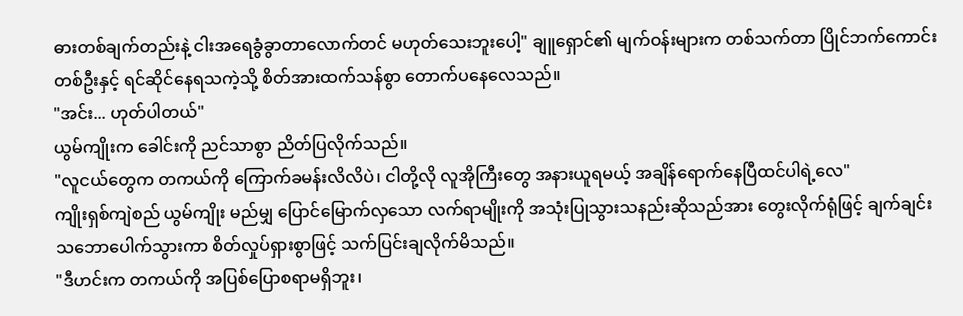ဓားတစ်ချက်တည်းနဲ့ ငါးအရေခွံခွာတာလောက်တင် မဟုတ်သေးဘူးပေါ့" ချူရှောင်၏ မျက်ဝန်းများက တစ်သက်တာ ပြိုင်ဘက်ကောင်းတစ်ဦးနှင့် ရင်ဆိုင်နေရသကဲ့သို့ စိတ်အားထက်သန်စွာ တောက်ပနေလေသည်။
"အင်း... ဟုတ်ပါတယ်"
ယွမ်ကျိုးက ခေါင်းကို ညင်သာစွာ ညိတ်ပြလိုက်သည်။
"လူငယ်တွေက တကယ်ကို ကြောက်ခမန်းလိလိပဲ၊ ငါတို့လို လူအိုကြီးတွေ အနားယူရမယ့် အချိန်ရောက်နေပြီထင်ပါရဲ့လေ"
ကျိုးရှစ်ကျဲစည် ယွမ်ကျိုး မည်မျှ ပြောင်မြောက်လှသော လက်ရာမျိုးကို အသုံးပြုသွားသနည်းဆိုသည်အား တွေးလိုက်ရုံဖြင့် ချက်ချင်း သဘောပေါက်သွားကာ စိတ်လှုပ်ရှားစွာဖြင့် သက်ပြင်းချလိုက်မိသည်။
"ဒီဟင်းက တကယ်ကို အပြစ်ပြောစရာမရှိဘူး၊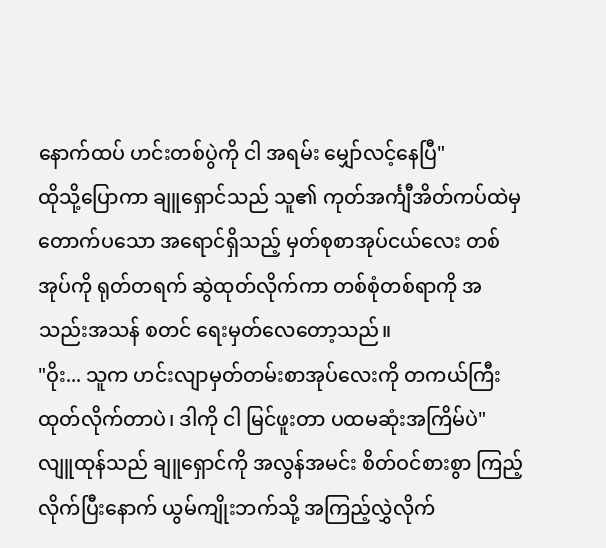နောက်ထပ် ဟင်းတစ်ပွဲကို ငါ အရမ်း မျှော်လင့်နေပြီ"
ထိုသို့ပြောကာ ချူရှောင်သည် သူ၏ ကုတ်အင်္ကျီအိတ်ကပ်ထဲမှ တောက်ပသော အရောင်ရှိသည့် မှတ်စုစာအုပ်ငယ်လေး တစ်အုပ်ကို ရုတ်တရက် ဆွဲထုတ်လိုက်ကာ တစ်စုံတစ်ရာကို အသည်းအသန် စတင် ရေးမှတ်လေတော့သည်။
"ဝိုး... သူက ဟင်းလျာမှတ်တမ်းစာအုပ်လေးကို တကယ်ကြီး ထုတ်လိုက်တာပဲ၊ ဒါကို ငါ မြင်ဖူးတာ ပထမဆုံးအကြိမ်ပဲ"
လျူထုန်သည် ချူရှောင်ကို အလွန်အမင်း စိတ်ဝင်စားစွာ ကြည့်လိုက်ပြီးနောက် ယွမ်ကျိုးဘက်သို့ အကြည့်လွှဲလိုက်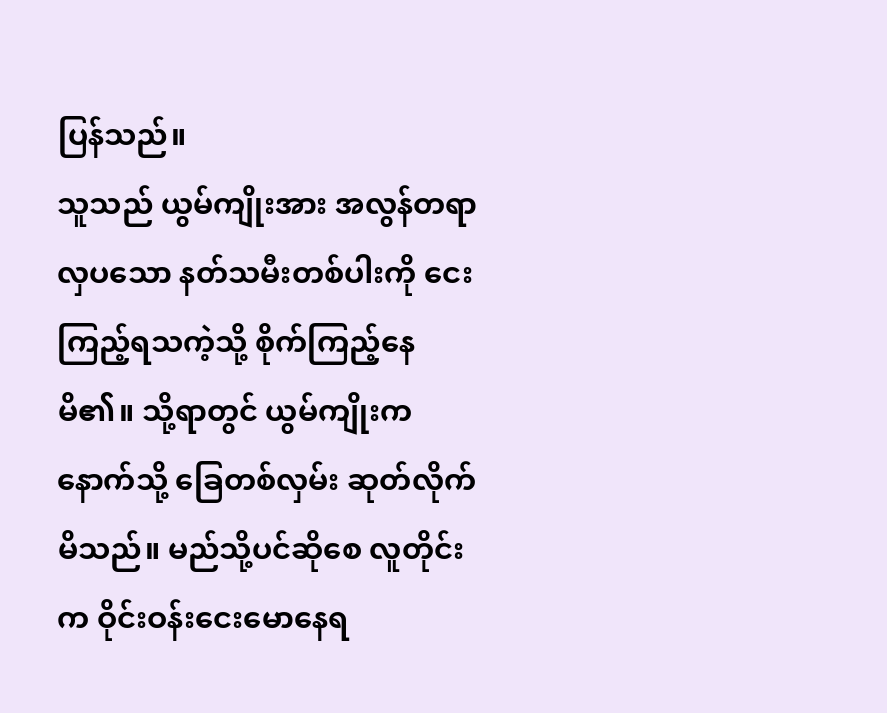ပြန်သည်။
သူသည် ယွမ်ကျိုးအား အလွန်တရာ လှပသော နတ်သမီးတစ်ပါးကို ငေးကြည့်ရသကဲ့သို့ စိုက်ကြည့်နေမိ၏။ သို့ရာတွင် ယွမ်ကျိုးက နောက်သို့ ခြေတစ်လှမ်း ဆုတ်လိုက်မိသည်။ မည်သို့ပင်ဆိုစေ လူတိုင်းက ဝိုင်းဝန်းငေးမောနေရ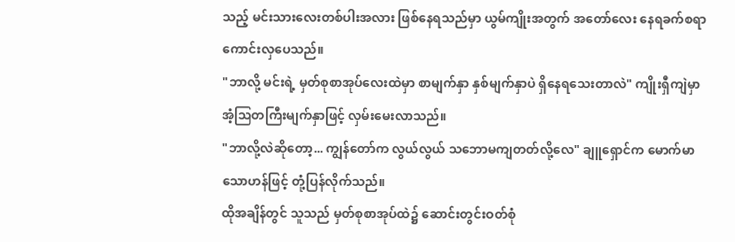သည့် မင်းသားလေးတစ်ပါးအလား ဖြစ်နေရသည်မှာ ယွမ်ကျိုးအတွက် အတော်လေး နေရခက်စရာ ကောင်းလှပေသည်။
"ဘာလို့ မင်းရဲ့ မှတ်စုစာအုပ်လေးထဲမှာ စာမျက်နှာ နှစ်မျက်နှာပဲ ရှိနေရသေးတာလဲ" ကျိုးရှီကျဲမှာ အံ့ဩတကြီးမျက်နှာဖြင့် လှမ်းမေးလာသည်။
"ဘာလို့လဲဆိုတော့... ကျွန်တော်က လွယ်လွယ် သဘောမကျတတ်လို့လေ" ချူရှောင်က မောက်မာသောဟန်ဖြင့် တုံ့ပြန်လိုက်သည်။
ထိုအချိန်တွင် သူသည် မှတ်စုစာအုပ်ထဲ၌ ဆောင်းတွင်းဝတ်စုံ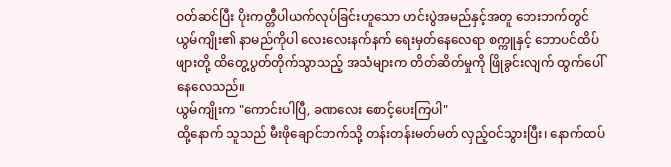ဝတ်ဆင်ပြီး ပိုးကတ္တီပါယက်လုပ်ခြင်းဟူသော ဟင်းပွဲအမည်နှင့်အတူ ဘေးဘက်တွင် ယွမ်ကျိုး၏ နာမည်ကိုပါ လေးလေးနက်နက် ရေးမှတ်နေလေရာ စက္ကူနှင့် ဘောပင်ထိပ်ဖျားတို့ ထိတွေ့ပွတ်တိုက်သွာသည့် အသံများက တိတ်ဆိတ်မှုကို ဖြိုခွင်းလျက် ထွက်ပေါ်နေလေသည်။
ယွမ်ကျိုးက "ကောင်းပါပြီ, ခဏလေး စောင့်ပေးကြပါ"
ထို့နောက် သူသည် မီးဖိုချောင်ဘက်သို့ တန်းတန်းမတ်မတ် လှည့်ဝင်သွားပြီး၊ နောက်ထပ်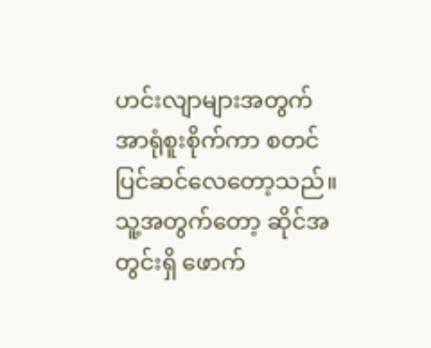ဟင်းလျာများအတွက် အာရုံစူးစိုက်ကာ စတင် ပြင်ဆင်လေတော့သည်။
သူ့အတွက်တော့ ဆိုင်အတွင်းရှိ ဖောက်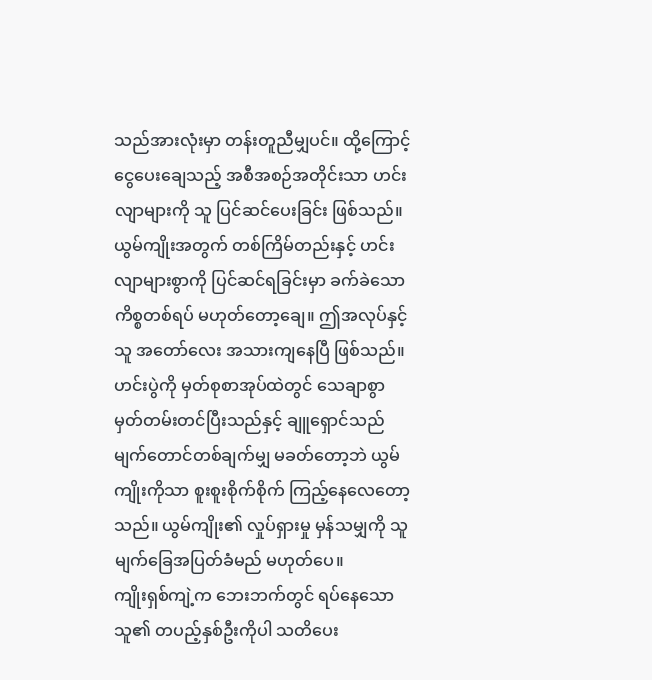သည်အားလုံးမှာ တန်းတူညီမျှပင်။ ထို့ကြောင့် ငွေပေးချေသည့် အစီအစဉ်အတိုင်းသာ ဟင်းလျာများကို သူ ပြင်ဆင်ပေးခြင်း ဖြစ်သည်။ ယွမ်ကျိုးအတွက် တစ်ကြိမ်တည်းနှင့် ဟင်းလျာများစွာကို ပြင်ဆင်ရခြင်းမှာ ခက်ခဲသော ကိစ္စတစ်ရပ် မဟုတ်တော့ချေ။ ဤအလုပ်နှင့် သူ အတော်လေး အသားကျနေပြီ ဖြစ်သည်။
ဟင်းပွဲကို မှတ်စုစာအုပ်ထဲတွင် သေချာစွာ မှတ်တမ်းတင်ပြီးသည်နှင့် ချူရှောင်သည် မျက်တောင်တစ်ချက်မျှ မခတ်တော့ဘဲ ယွမ်ကျိုးကိုသာ စူးစူးစိုက်စိုက် ကြည့်နေလေတော့သည်။ ယွမ်ကျိုး၏ လှုပ်ရှားမှု မှန်သမျှကို သူ မျက်ခြေအပြတ်ခံမည် မဟုတ်ပေ။
ကျိုးရှစ်ကျဲ့က ဘေးဘက်တွင် ရပ်နေသော သူ၏ တပည့်နှစ်ဦးကိုပါ သတိပေး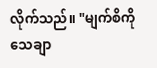လိုက်သည်။ "မျက်စိကို သေချာ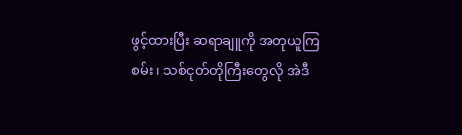ဖွင့်ထားပြီး ဆရာချူကို အတုယူကြစမ်း၊ သစ်ငုတ်တိုကြီးတွေလို အဲဒီ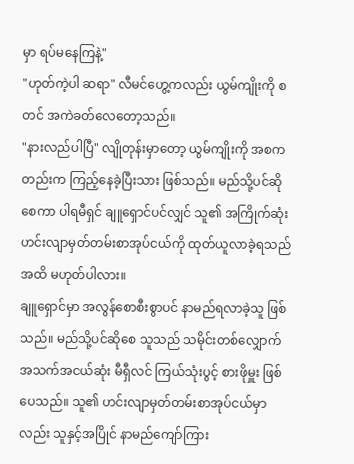မှာ ရပ်မနေကြနဲ့"
"ဟုတ်ကဲ့ပါ ဆရာ" လီမင်ဟွေ့ကလည်း ယွမ်ကျိုးကို စတင် အကဲခတ်လေတော့သည်။
"နားလည်ပါပြီ" လျိုတုန်းမှာတော့ ယွမ်ကျိုးကို အစကတည်းက ကြည့်နေခဲ့ပြီးသား ဖြစ်သည်။ မည်သို့ပင်ဆိုစေကာ ပါရမီရှင် ချူရှောင်ပင်လျှင် သူ၏ အကြိုက်ဆုံး ဟင်းလျာမှတ်တမ်းစာအုပ်ငယ်ကို ထုတ်ယူလာခဲ့ရသည်အထိ မဟုတ်ပါလား။
ချူရှောင်မှာ အလွန်စောစီးစွာပင် နာမည်ရလာခဲ့သူ ဖြစ်သည်။ မည်သို့ပင်ဆိုစေ သူသည် သမိုင်းတစ်လျှောက် အသက်အငယ်ဆုံး မီရှီလင် ကြယ်သုံးပွင့် စားဖိုမှူး ဖြစ်ပေသည်။ သူ၏ ဟင်းလျာမှတ်တမ်းစာအုပ်ငယ်မှာလည်း သူနှင့်အပြိုင် နာမည်ကျော်ကြား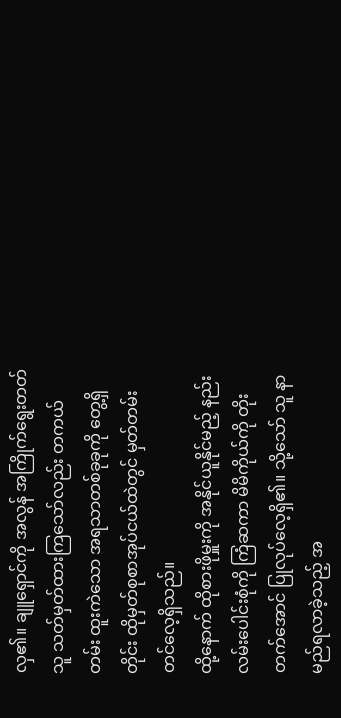လှ၏။ ချူရှောင်ကို အလွန် အကြိုက်ရွေးတတ်သူ သတ်မှတ်ထားကြသော်လည်း တကယ်တမ်း ထူးကဲသော အရသာတစ်ခုခုကို တွေ့ရှိတိုင်း ထိုမှတ်စုစာအုပ်ငယ်ထဲတွင် မှတ်တမ်းတင်လေ့ရှိသည်။
ထို့နောက် ထိုစားဖိုမှူးကို အနိုင်ယူနိုင်မည့် နည်းလမ်းပေါင်းစုံကို ကြံဆကာ မိမိကိုယ်ကို တိုးတက်အောင် ပြုလုပ်လေ့ရှိ၏။ သို့သော် သူ နာမည်ရလာခဲ့သည့် အ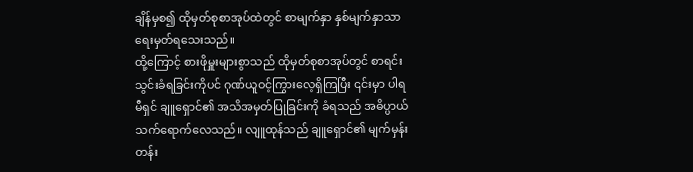ချိန်မှစ၍ ထိုမှတ်စုစာအုပ်ထဲတွင် စာမျက်နှာ နှစ်မျက်နှာသာ ရေးမှတ်ရသေးသည်။
ထို့ကြောင့် စားဖိုမှူးများစွာသည် ထိုမှတ်စုစာအုပ်တွင် စာရင်းသွင်းခံရခြင်းကိုပင် ဂုဏ်ယူဝင့်ကြွားလေ့ရှိကြပြီး ၎င်းမှာ ပါရမီရှင် ချူရှောင်၏ အသိအမှတ်ပြုခြင်းကို ခံရသည် အဓိပ္ပာယ်သက်ရောက်လေသည်။ လျူထုန်သည် ချူရှောင်၏ မျက်မှန်းတန်း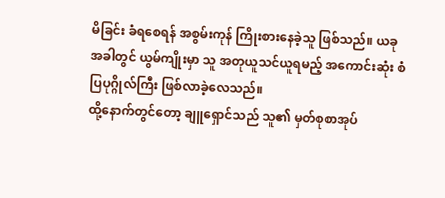မိခြင်း ခံရစေရန် အစွမ်းကုန် ကြိုးစားနေခဲ့သူ ဖြစ်သည်။ ယခုအခါတွင် ယွမ်ကျိုးမှာ သူ အတုယူသင်ယူရမည့် အကောင်းဆုံး စံပြပုဂ္ဂိုလ်ကြီး ဖြစ်လာခဲ့လေသည်။
ထို့နောက်တွင်တော့ ချူရှောင်သည် သူ၏ မှတ်စုစာအုပ်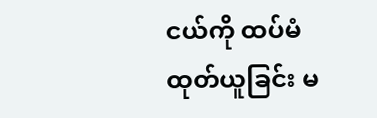ငယ်ကို ထပ်မံထုတ်ယူခြင်း မ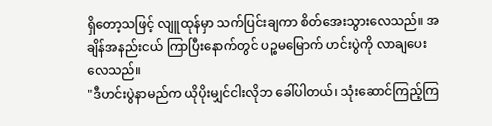ရှိတော့သဖြင့် လျူထုန်မှာ သက်ပြင်းချကာ စိတ်အေးသွားလေသည်။ အချိန်အနည်းငယ် ကြာပြီးနောက်တွင် ပဉ္စမမြောက် ဟင်းပွဲကို လာချပေးလေသည်။
"ဒီဟင်းပွဲနာမည်က ယိုပိုးမျှင်ငါးလိုဘ ခေါ်ပါတယ်၊ သုံးဆောင်ကြည့်ကြ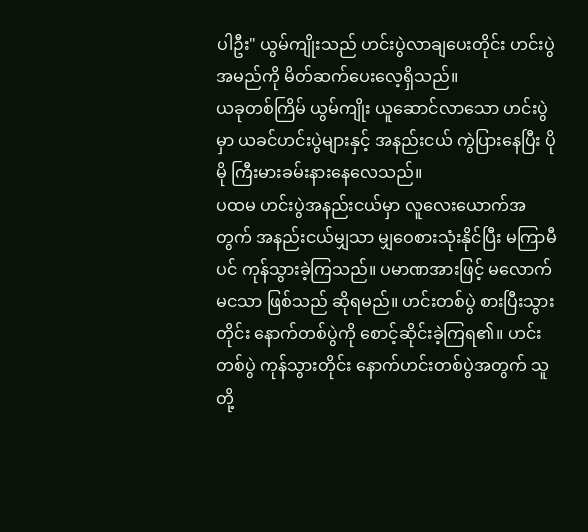ပါဦး" ယွမ်ကျိုးသည် ဟင်းပွဲလာချပေးတိုင်း ဟင်းပွဲအမည်ကို မိတ်ဆက်ပေးလေ့ရှိသည်။
ယခုတစ်ကြိမ် ယွမ်ကျိုး ယူဆောင်လာသော ဟင်းပွဲမှာ ယခင်ဟင်းပွဲများနှင့် အနည်းငယ် ကွဲပြားနေပြီး ပိုမို ကြီးမားခမ်းနားနေလေသည်။
ပထမ ဟင်းပွဲအနည်းငယ်မှာ လူလေးယောက်အတွက် အနည်းငယ်မျှသာ မျှဝေစားသုံးနိုင်ပြီး မကြာမီပင် ကုန်သွားခဲ့ကြသည်။ ပမာဏအားဖြင့် မလောက်မငသာ ဖြစ်သည် ဆိုရမည်။ ဟင်းတစ်ပွဲ စားပြီးသွားတိုင်း နောက်တစ်ပွဲကို စောင့်ဆိုင်းခဲ့ကြရ၏။ ဟင်းတစ်ပွဲ ကုန်သွားတိုင်း နောက်ဟင်းတစ်ပွဲအတွက် သူတို့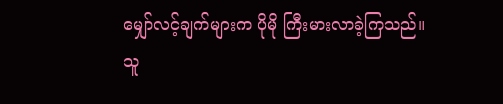မျှော်လင့်ချက်များက ပိုမို ကြီးမားလာခဲ့ကြသည်။
သူ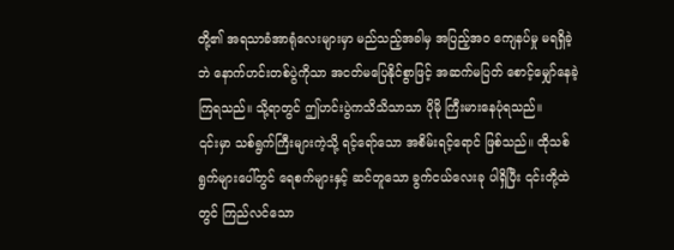တို့၏ အရသာခံအာရုံလေးများမှာ မည်သည့်အခါမှ အပြည့်အဝ ကျေနပ်မှု မရရှိခဲ့ဘဲ နောက်ဟင်းတစ်ပွဲကိုသာ အငတ်မပြေနိုင်စွာဖြင့် အဆက်မပြတ် စောင့်မျှော်နေခဲ့ကြရသည်။ သို့ရာတွင် ဤဟင်းပွဲကသိသိသာသာ ပိုမို ကြီးမားနေပုံရသည်။
၎င်းမှာ သစ်ရွက်ကြီးများကဲ့သို့ ရင့်ရော်သော အစိမ်းရင့်ရောင် ဖြစ်သည်။ ထိုသစ်ရွက်များပေါ်တွင် ရေစက်များနှင့် ဆင်တူသော ခွက်ငယ်လေးခု ပါရှိပြီး ၎င်းတို့ထဲတွင် ကြည်လင်သော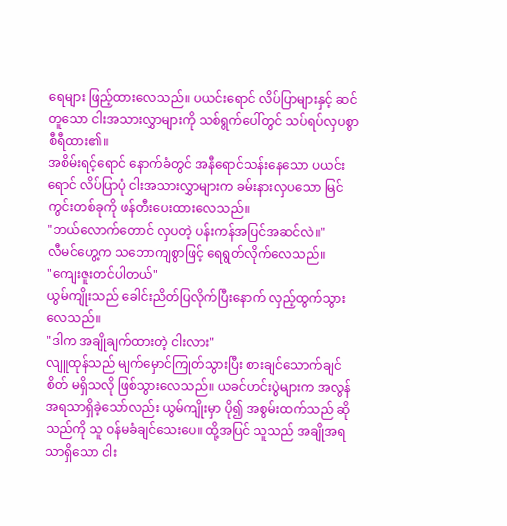ရေများ ဖြည့်ထားလေသည်။ ပယင်းရောင် လိပ်ပြာများနှင့် ဆင်တူသော ငါးအသားလွှာများကို သစ်ရွက်ပေါ်တွင် သပ်ရပ်လှပစွာ စီရီထား၏။
အစိမ်းရင့်ရောင် နောက်ခံတွင် အနီရောင်သန်းနေသော ပယင်းရောင် လိပ်ပြာပုံ ငါးအသားလွှာများက ခမ်းနားလှပသော မြင်ကွင်းတစ်ခုကို ဖန်တီးပေးထားလေသည်။
"ဘယ်လောက်တောင် လှပတဲ့ ပန်းကန်အပြင်အဆင်လဲ။"
လီမင်ဟွေ့က သဘောကျစွာဖြင့် ရေရွတ်လိုက်လေသည်။
"ကျေးဇူးတင်ပါတယ်"
ယွမ်ကျိုးသည် ခေါင်းညိတ်ပြလိုက်ပြီးနောက် လှည့်ထွက်သွားလေသည်။
"ဒါက အချိုချက်ထားတဲ့ ငါးလား"
လျူထုန်သည် မျက်မှောင်ကြုတ်သွားပြီး စားချင်သောက်ချင်စိတ် မရှိသလို ဖြစ်သွားလေသည်။ ယခင်ဟင်းပွဲများက အလွန် အရသာရှိခဲ့သော်လည်း ယွမ်ကျိုးမှာ ပို၍ အစွမ်းထက်သည် ဆိုသည်ကို သူ ဝန်မခံချင်သေးပေ။ ထို့အပြင် သူသည် အချိုအရသာရှိသော ငါး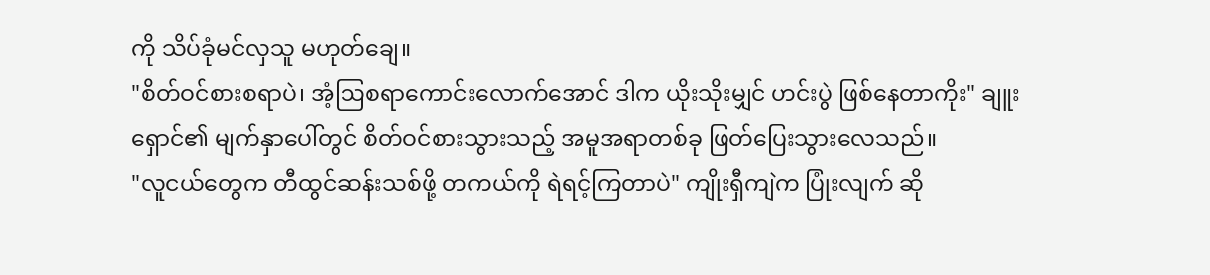ကို သိပ်ခုံမင်လှသူ မဟုတ်ချေ။
"စိတ်ဝင်စားစရာပဲ၊ အံ့ဩစရာကောင်းလောက်အောင် ဒါက ယိုးသိုးမျှင် ဟင်းပွဲ ဖြစ်နေတာကိုး" ချူးရှောင်၏ မျက်နှာပေါ်တွင် စိတ်ဝင်စားသွားသည့် အမူအရာတစ်ခု ဖြတ်ပြေးသွားလေသည်။
"လူငယ်တွေက တီထွင်ဆန်းသစ်ဖို့ တကယ်ကို ရဲရင့်ကြတာပဲ" ကျိုးရှီကျဲက ပြုံးလျက် ဆို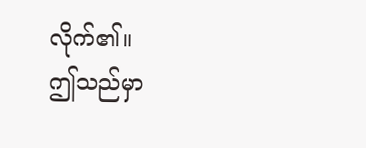လိုက်၏။
ဤသည်မှာ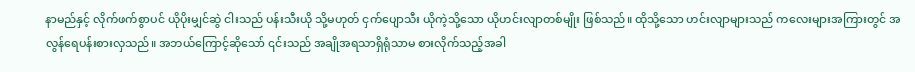နာမည်နှင့် လိုက်ဖက်စွာပင် ယိုပိုးမျှင်ဆွဲ ငါးသည် ပန်းသီးယို သို့မဟုတ် ငှက်ပျောသီး ယိုကဲ့သို့သော ယိုဟင်းလျာတစ်မျိုး ဖြစ်သည်။ ထိုသို့သော ဟင်းလျာများသည် ကလေးများအကြားတွင် အလွန်ရေပန်းစားလှသည်။ အဘယ်ကြောင့်ဆိုသော် ၎င်းသည် အချိုအရသာရှိရုံသာမ စားလိုက်သည့်အခါ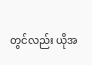တွင်လည်း ယိုအ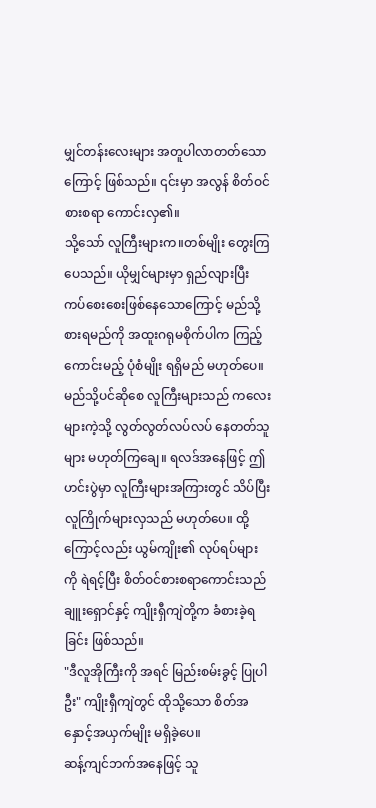မျှင်တန်းလေးများ အတူပါလာတတ်သောကြောင့် ဖြစ်သည်။ ၎င်းမှာ အလွန် စိတ်ဝင်စားစရာ ကောင်းလှ၏။
သို့သော် လူကြီးများက။တစ်မျိုး တွေးကြပေသည်။ ယိုမျှင်များမှာ ရှည်လျားပြီး ကပ်စေးစေးဖြစ်နေသောကြောင့် မည်သို့စားရမည်ကို အထူးဂရုမစိုက်ပါက ကြည့်ကောင်းမည့် ပုံစံမျိုး ရရှိမည် မဟုတ်ပေ။
မည်သို့ပင်ဆိုစေ လူကြီးများသည် ကလေးများကဲ့သို့ လွတ်လွတ်လပ်လပ် နေတတ်သူများ မဟုတ်ကြချေ။ ရလဒ်အနေဖြင့် ဤဟင်းပွဲမှာ လူကြီးများအကြားတွင် သိပ်ပြီး လူကြိုက်များလှသည် မဟုတ်ပေ။ ထို့ကြောင့်လည်း ယွမ်ကျိုး၏ လုပ်ရပ်များကို ရဲရင့်ပြီး စိတ်ဝင်စားစရာကောင်းသည် ချူးရှောင်နှင့် ကျိုးရှီကျဲတို့က ခံစားခဲ့ရခြင်း ဖြစ်သည်။
"ဒီလူအိုကြီးကို အရင် မြည်းစမ်းခွင့် ပြုပါဦး" ကျိုးရှီကျဲတွင် ထိုသို့သော စိတ်အနှောင့်အယှက်မျိုး မရှိခဲ့ပေ။
ဆန့်ကျင်ဘက်အနေဖြင့် သူ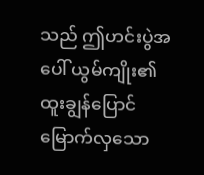သည် ဤဟင်းပွဲအပေါ် ယွမ်ကျိုး၏ ထူးချွန်ပြောင်မြောက်လှသော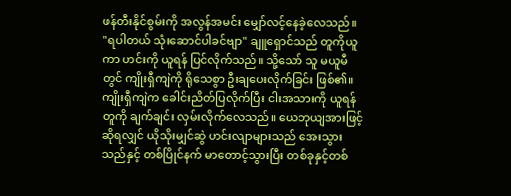ဖန်တီးနိုင်စွမ်းကို အလွန်အမင်း မျှော်လင့်နေခဲ့လေသည်။
"ရပါတယ် သုံးဆောင်ပါခင်ဗျာ" ချူရှောင်သည် တူကိုယူကာ ဟင်းကို ယူရန် ပြင်လိုက်သည်။ သို့သော် သူ မယူမီတွင် ကျိုးရှီကျဲကို ရိုသေစွာ ဦးချပေးလိုက်ခြင်း ဖြစ်၏။
ကျိုးရှီကျဲက ခေါင်းညိတ်ပြလိုက်ပြီး ငါးအသားကို ယူရန် တူကို ချက်ချင်း လှမ်းလိုက်လေသည်။ ယေဘုယျအားဖြင့်ဆိုရလျှင် ယိုသိုးမျှင်ဆွဲ ဟင်းလျာများသည် အေးသွားသည်နှင့် တစ်ပြိုင်နက် မာတောင့်သွားပြီး တစ်ခုနှင့်တစ်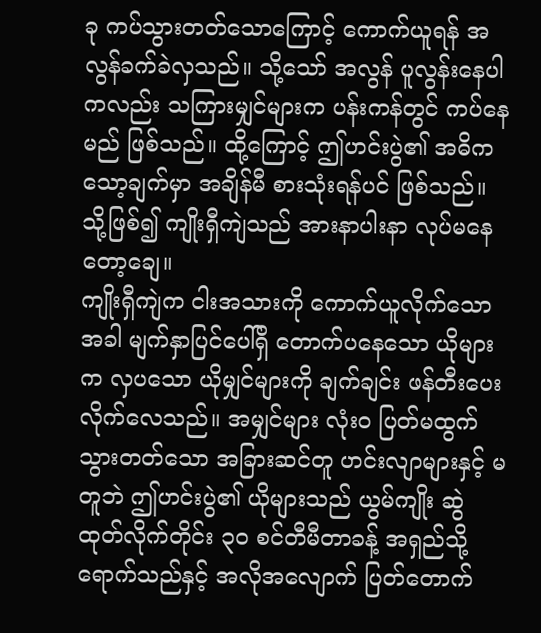ခု ကပ်သွားတတ်သောကြောင့် ကောက်ယူရန် အလွန်ခက်ခဲလှသည်။ သို့သော် အလွန် ပူလွန်းနေပါကလည်း သကြားမျှင်များက ပန်းကန်တွင် ကပ်နေမည် ဖြစ်သည်။ ထို့ကြောင့် ဤဟင်းပွဲ၏ အဓိကသော့ချက်မှာ အချိန်မီ စားသုံးရန်ပင် ဖြစ်သည်။ သို့ဖြစ်၍ ကျိုးရှီကျဲသည် အားနာပါးနာ လုပ်မနေတော့ချေ။
ကျိုးရှီကျဲက ငါးအသားကို ကောက်ယူလိုက်သောအခါ မျက်နှာပြင်ပေါ်ရှိ တောက်ပနေသော ယိုများက လှပသော ယိုမျှင်များကို ချက်ချင်း ဖန်တီးပေးလိုက်လေသည်။ အမျှင်များ လုံးဝ ပြတ်မထွက်သွားတတ်သော အခြားဆင်တူ ဟင်းလျာများနှင့် မတူဘဲ ဤဟင်းပွဲ၏ ယိုများသည် ယွမ်ကျိုး ဆွဲထုတ်လိုက်တိုင်း ၃၀ စင်တီမီတာခန့် အရှည်သို့ ရောက်သည်နှင့် အလိုအလျောက် ပြတ်တောက်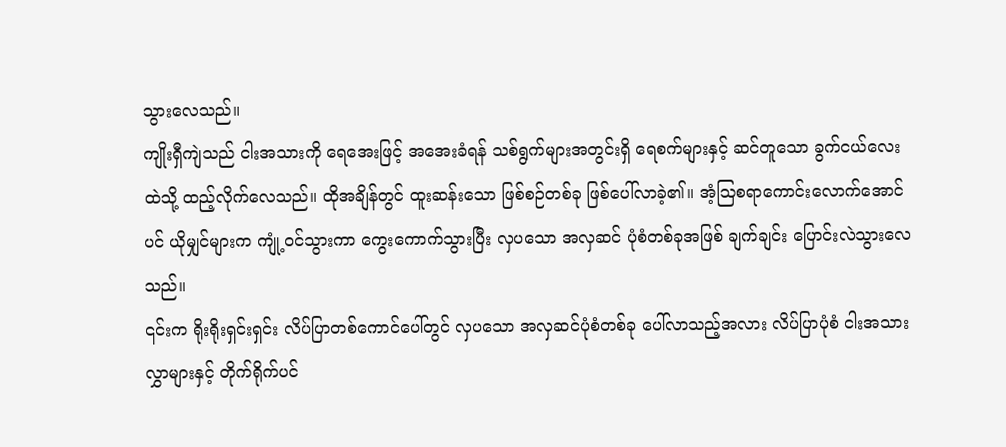သွားလေသည်။
ကျိုးရှီကျဲသည် ငါးအသားကို ရေအေးဖြင့် အအေးခံရန် သစ်ရွက်များအတွင်းရှိ ရေစက်များနှင့် ဆင်တူသော ခွက်ငယ်လေးထဲသို့ ထည့်လိုက်လေသည်။ ထိုအချိန်တွင် ထူးဆန်းသော ဖြစ်စဉ်တစ်ခု ဖြစ်ပေါ်လာခဲ့၏။ အံ့ဩစရာကောင်းလောက်အောင်ပင် ယိုမျှင်များက ကျုံ့ဝင်သွားကာ ကွေးကောက်သွားပြီး လှပသော အလှဆင် ပုံစံတစ်ခုအဖြစ် ချက်ချင်း ပြောင်းလဲသွားလေသည်။
၎င်းက ရိုးရိုးရှင်းရှင်း လိပ်ပြာတစ်ကောင်ပေါ်တွင် လှပသော အလှဆင်ပုံစံတစ်ခု ပေါ်လာသည့်အလား လိပ်ပြာပုံစံ ငါးအသားလွှာများနှင့် တိုက်ရိုက်ပင်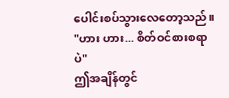ပေါင်းစပ်သွားလေတော့သည်။
"ဟား ဟား... စိတ်ဝင်စားစရာပဲ"
ဤအချိန်တွင်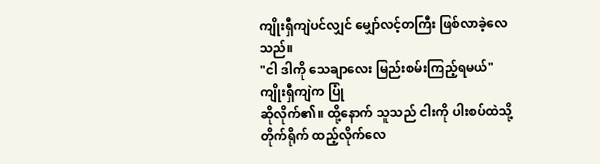ကျိုးရှီကျဲပင်လျှင် မျှော်လင့်တကြီး ဖြစ်လာခဲ့လေသည်။
"ငါ ဒါကို သေချာလေး မြည်းစမ်းကြည့်ရမယ်"
ကျိုးရှီကျဲက ပြုံ
ဆိုလိုက်၏။ ထို့နောက် သူသည် ငါးကို ပါးစပ်ထဲသို့ တိုက်ရိုက် ထည့်လိုက်လေ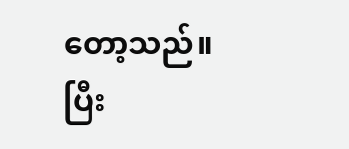တော့သည်။
ပြီး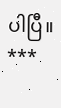ပါပြီ။
***